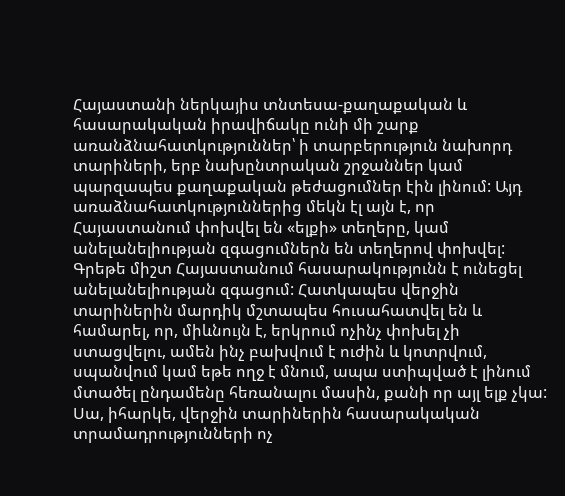Հայաստանի ներկայիս տնտեսա-քաղաքական և հասարակական իրավիճակը ունի մի շարք առանձնահատկություններ՝ ի տարբերություն նախորդ տարիների, երբ նախընտրական շրջաններ կամ պարզապես քաղաքական թեժացումներ էին լինում: Այդ առաձնահատկություններից մեկն էլ այն է, որ Հայաստանում փոխվել են «ելքի» տեղերը, կամ անելանելիության զգացումներն են տեղերով փոխվել: Գրեթե միշտ Հայաստանում հասարակությունն է ունեցել անելանելիության զգացում: Հատկապես վերջին տարիներին մարդիկ մշտապես հուսահատվել են և համարել, որ, միևնույն է, երկրում ոչինչ փոխել չի ստացվելու, ամեն ինչ բախվում է ուժին և կոտրվում, սպանվում կամ եթե ողջ է մնում, ապա ստիպված է լինում մտածել ընդամենը հեռանալու մասին, քանի որ այլ ելք չկա:
Սա, իհարկե, վերջին տարիներին հասարակական տրամադրությունների ոչ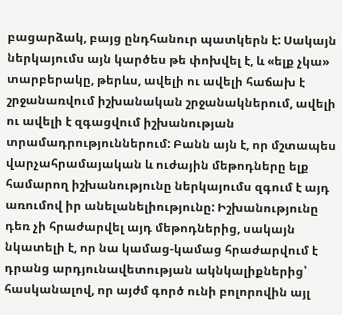բացարձակ, բայց ընդհանուր պատկերն է: Սակայն ներկայումս այն կարծես թե փոխվել է, և «ելք չկա» տարբերակը, թերևս, ավելի ու ավելի հաճախ է շրջանառվում իշխանական շրջանակներում, ավելի ու ավելի է զգացվում իշխանության տրամադրություններում: Բանն այն է, որ մշտապես վարչահրամայական և ուժային մեթոդները ելք համարող իշխանությունը ներկայումս զգում է այդ առումով իր անելանելիությունը: Իշխանությունը դեռ չի հրաժարվել այդ մեթոդներից, սակայն նկատելի է, որ նա կամաց-կամաց հրաժարվում է դրանց արդյունավետության ակնկալիքներից՝ հասկանալով, որ այժմ գործ ունի բոլորովին այլ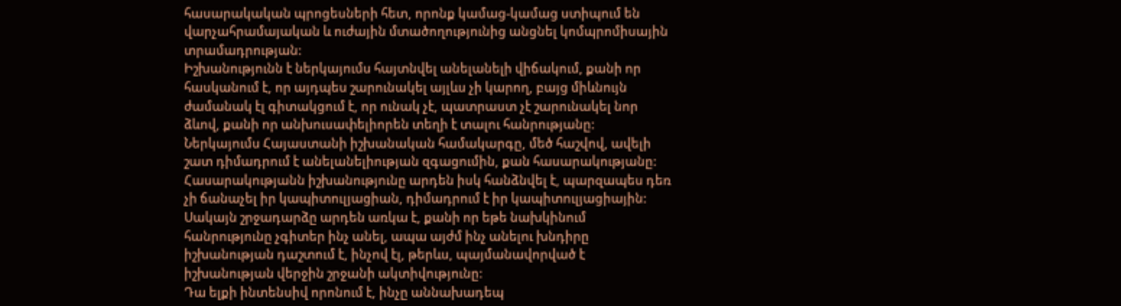հասարակական պրոցեսների հետ, որոնք կամաց-կամաց ստիպում են վարչահրամայական և ուժային մտածողությունից անցնել կոմպրոմիսային տրամադրության:
Իշխանությունն է ներկայումս հայտնվել անելանելի վիճակում, քանի որ հասկանում է, որ այդպես շարունակել այլևս չի կարող, բայց միևնույն ժամանակ էլ գիտակցում է, որ ունակ չէ, պատրաստ չէ շարունակել նոր ձևով, քանի որ անխուսափելիորեն տեղի է տալու հանրությանը: Ներկայումս Հայաստանի իշխանական համակարգը, մեծ հաշվով, ավելի շատ դիմադրում է անելանելիության զգացումին, քան հասարակությանը: Հասարակությանն իշխանությունը արդեն իսկ հանձնվել է, պարզապես դեռ չի ճանաչել իր կապիտուլյացիան, դիմադրում է իր կապիտուլյացիային: Սակայն շրջադարձը արդեն առկա է, քանի որ եթե նախկինում հանրությունը չգիտեր ինչ անել, ապա այժմ ինչ անելու խնդիրը իշխանության դաշտում է, ինչով էլ, թերևս, պայմանավորված է իշխանության վերջին շրջանի ակտիվությունը:
Դա ելքի ինտենսիվ որոնում է, ինչը աննախադեպ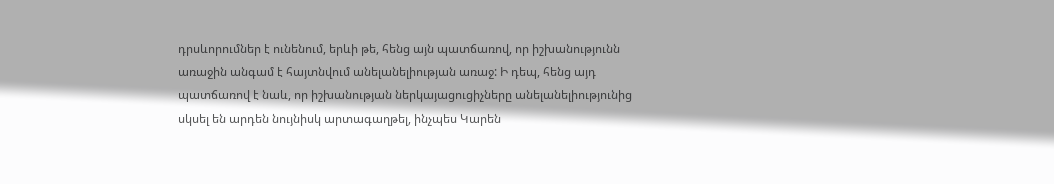դրսևորումներ է ունենում, երևի թե, հենց այն պատճառով, որ իշխանությունն առաջին անգամ է հայտնվում անելանելիության առաջ: Ի դեպ, հենց այդ պատճառով է նաև, որ իշխանության ներկայացուցիչները անելանելիությունից սկսել են արդեն նույնիսկ արտագաղթել, ինչպես Կարեն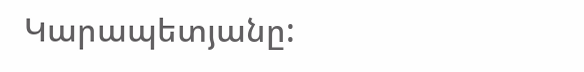Կարապետյանը: